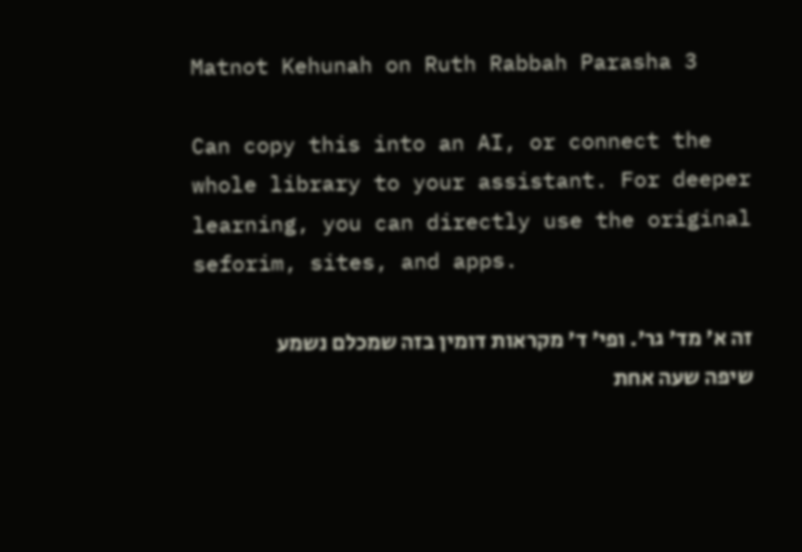Matnot Kehunah on Ruth Rabbah Parasha 3

Can copy this into an AI, or connect the whole library to your assistant. For deeper learning, you can directly use the original seforim, sites, and apps.

זה א' מד' גר'. ופי' ד' מקראות דומין בזה שמכלם נשמע שיפה שעה אחת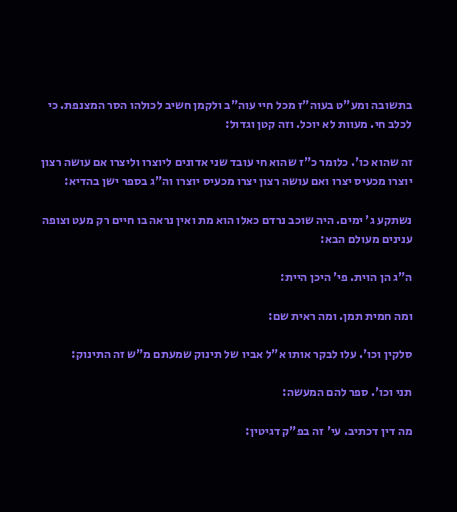בתשובה ומע"ט בעוה"ז מכל חיי עוה"ב ולקמן חשיב לכולהו הסר המצנפת. כי לכלב חי. מעוות לא יוכל. וזה קטן וגדול:

זה שהוא כו'. כלומר כ"ז שהוא חי עובד שני אדונים ליוצרו וליצרו אם עושה רצון יוצרו מכעיס יצרו ואם עושה רצון יצרו מכעיס יוצרו וה"ג בספר ישן בהדיא:

נשתקע ג' ימים. היה שוכב נרדם כאלו הוא מת ואין נראה בו חיים רק מעט וצופה ענינים מעולם הבא:

ה"ג הן הוית. פי' היכן היית:

ומה חמית תמן. ומה ראית שם:

סלקין וכו'. עלו לבקר אותו א"ל אביו של תינוק שמעתם מ"ש זה התינוק:

תני וכו'. ספר להם המעשה:

מה דין דכתיב. עי' זה בפ"ק דגיטין: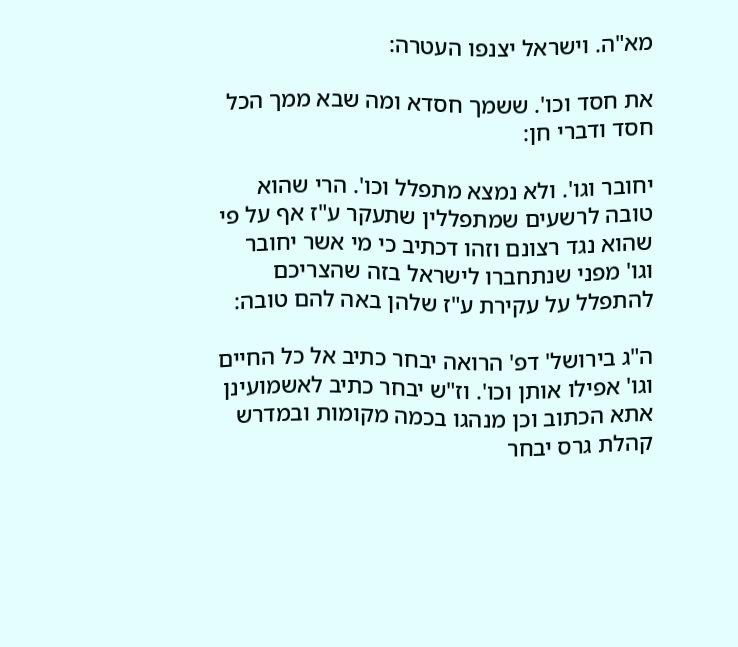מא"ה. וישראל יצנפו העטרה:

את חסד וכו'. ששמך חסדא ומה שבא ממך הכל חסד ודברי חן:

יחובר וגו'. ולא נמצא מתפלל וכו'. הרי שהוא טובה לרשעים שמתפללין שתעקר ע"ז אף על פי שהוא נגד רצונם וזהו דכתיב כי מי אשר יחובר וגו' מפני שנתחברו לישראל בזה שהצריכם להתפלל על עקירת ע"ז שלהן באה להם טובה:

ה"ג בירושל' דפ' הרואה יבחר כתיב אל כל החיים וגו' אפילו אותן וכו'. וז"ש יבחר כתיב לאשמועינן אתא הכתוב וכן מנהגו בכמה מקומות ובמדרש קהלת גרס יבחר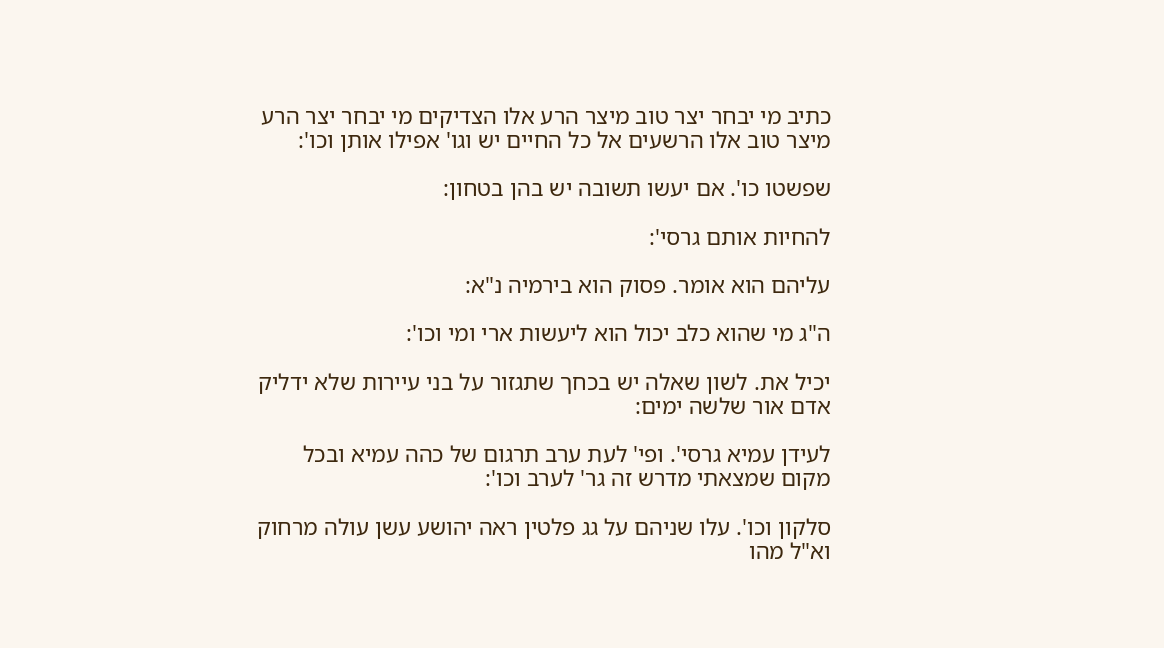כתיב מי יבחר יצר טוב מיצר הרע אלו הצדיקים מי יבחר יצר הרע מיצר טוב אלו הרשעים אל כל החיים יש וגו' אפילו אותן וכו':

שפשטו כו'. אם יעשו תשובה יש בהן בטחון:

להחיות אותם גרסי':

עליהם הוא אומר. פסוק הוא בירמיה נ"א:

ה"ג מי שהוא כלב יכול הוא ליעשות ארי ומי וכו':

יכיל את. לשון שאלה יש בכחך שתגזור על בני עיירות שלא ידליק אדם אור שלשה ימים:

לעידן עמיא גרסי'. ופי' לעת ערב תרגום של כהה עמיא ובכל מקום שמצאתי מדרש זה גר' לערב וכו':

סלקון וכו'. עלו שניהם על גג פלטין ראה יהושע עשן עולה מרחוק וא"ל מהו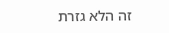זה הלא גזרת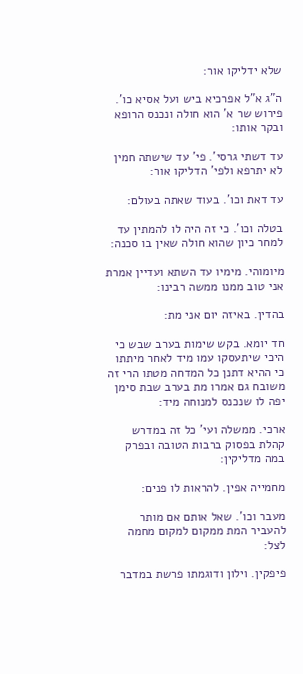שלא ידליקו אור:

ה"ג א"ל אפרכיא ביש ועל אסיא כו'. פירוש שר א' הוא חולה ונכנס הרופא ובקר אותו:

עד דשתי גרסי'. פי' עד שישתה חמין לא יתרפא ולפי' הדליקו אור:

עד דאת וכו'. בעוד שאתה בעולם:

בטלה וכו'. כי זה היה לו להמתין עד למחר כיון שהוא חולה שאין בו סכנה:

מיומוהי. מימיו עד השתא ועדיין אמרת אני טוב ממנו ממשה רבינו:

בהדין. באיזה יום אני מת:

חד יומא. בקש שימות בערב שבש כי היכי שיתעסקו עמו מיד לאחר מיתתו כי ההיא דתנן כל המדחה מטתו הרי זה משובח גם אמרו מת בערב שבת סימן יפה לו שנכנס למנוחה מיד:

ארכי. ממשלה ועי' כל זה במדרש קהלת בפסוק ברבות הטובה ובפרק במה מדליקין:

מחמייה אפין. להראות לו פנים:

מעבר וכו'. שאל אותם אם מותר להעביר המת ממקום למקום מחמה לצל:

פיפקין. וילון ודוגמתו פרשת במדבר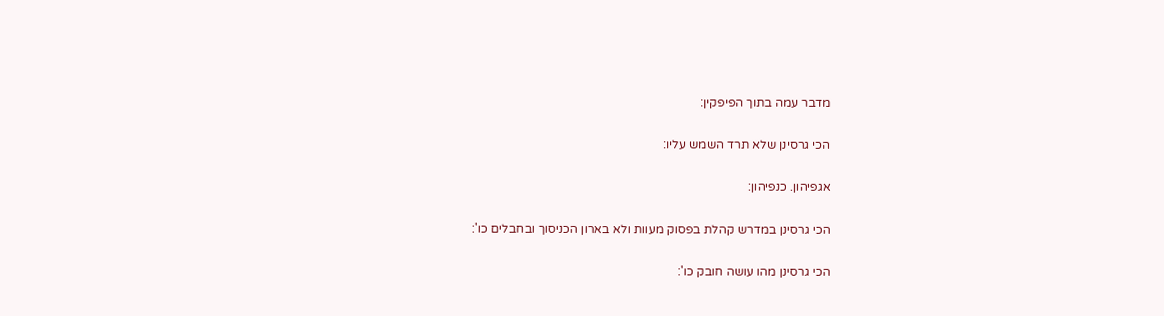מדבר עמה בתוך הפיפקין:

הכי גרסינן שלא תרד השמש עליו:

אגפיהון. כנפיהון:

הכי גרסינן במדרש קהלת בפסוק מעוות ולא בארון הכניסוך ובחבלים כו':

הכי גרסינן מהו עושה חובק כו':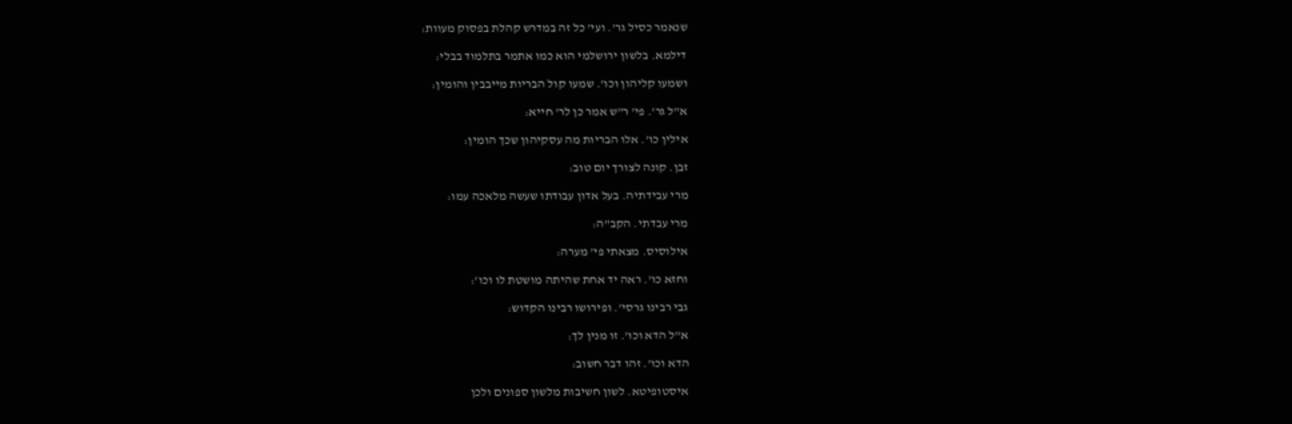שנאמר כסיל גר'. ועי' כל זה במדרש קהלת בפסוק מעוות:

דילמא. בלשון ירושלמי הוא כמו אתמר בתלמוד בבלי:

ושמעו קליהון וכו'. שמעו קול הבריות מייבבין והומין:

א"ל גר'. פי' ר"ש אמר כן לר' חייא:

אילין כו'. אלו הבריות מה עסקיהון שכך הומין:

זבן. קונה לצורך יום טוב:

מרי עבידתיה. בעל אדון עבודתו שעשה מלאכה עמו:

מרי עבדתי. הקב"ה:

אילוסיס. מצאתי פי' מערה:

וחזא כו'. ראה יד אחת שהיתה מושטת לו וכו':

גבי רבינו גרסי'. ופירושו רבינו הקדוש:

א"ל הדא וכו'. זו מנין לך:

הדא וכו'. זהו דבר חשוב:

איסטופיטא. לשון חשיבות מלשון ספונים ולכן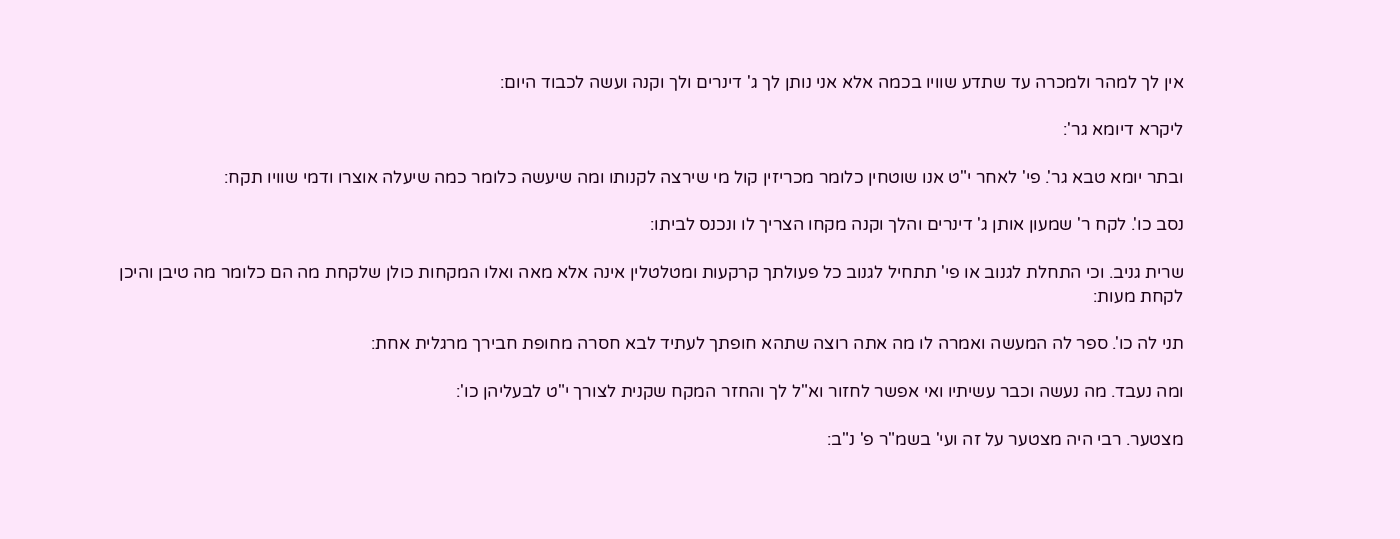אין לך למהר ולמכרה עד שתדע שוויו בכמה אלא אני נותן לך ג' דינרים ולך וקנה ועשה לכבוד היום:

ליקרא דיומא גר':

ובתר יומא טבא גר'. פי' לאחר י"ט אנו שוטחין כלומר מכריזין קול מי שירצה לקנותו ומה שיעשה כלומר כמה שיעלה אוצרו ודמי שוויו תקח:

נסב כו'. לקח ר' שמעון אותן ג' דינרים והלך וקנה מקחו הצריך לו ונכנס לביתו:

שרית גניב. וכי התחלת לגנוב או פי' תתחיל לגנוב כל פעולתך קרקעות ומטלטלין אינה אלא מאה ואלו המקחות כולן שלקחת מה הם כלומר מה טיבן והיכן לקחת מעות:

תני לה כו'. ספר לה המעשה ואמרה לו מה אתה רוצה שתהא חופתך לעתיד לבא חסרה מחופת חבירך מרגלית אחת:

ומה נעבד. מה נעשה וכבר עשיתיו ואי אפשר לחזור וא"ל לך והחזר המקח שקנית לצורך י"ט לבעליהן כו':

מצטער. רבי היה מצטער על זה ועי' בשמ"ר פ' נ"ב: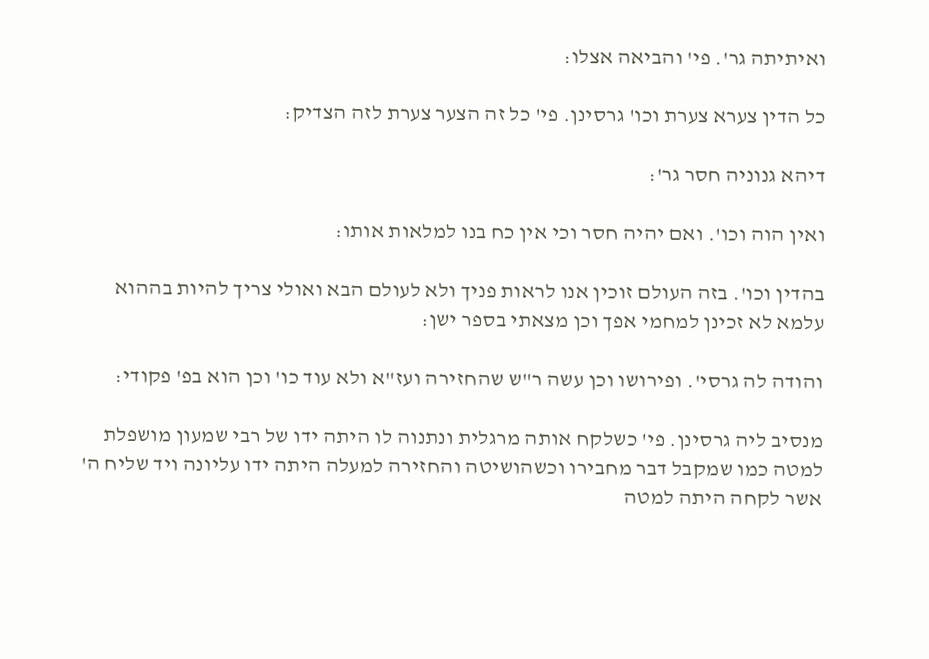ואיתיתה גר'. פי' והביאה אצלו:

כל הדין צערא צערת וכו' גרסינן. פי' כל זה הצער צערת לזה הצדיק:

דיהא גנוניה חסר גר':

ואין הוה וכו'. ואם יהיה חסר וכי אין כח בנו למלאות אותו:

בהדין וכו'. בזה העולם זוכין אנו לראות פניך ולא לעולם הבא ואולי צריך להיות בההוא עלמא לא זכינן למחמי אפך וכן מצאתי בספר ישן:

והודה לה גרסי'. ופירושו וכן עשה ר"ש שהחזירה ועז"א ולא עוד כו' וכן הוא בפ' פקודי:

מנסיב ליה גרסינן. פי' כשלקח אותה מרגלית ונתנוה לו היתה ידו של רבי שמעון מושפלת למטה כמו שמקבל דבר מחבירו וכשהושיטה והחזירה למעלה היתה ידו עליונה ויד שליח ה' אשר לקחה היתה למטה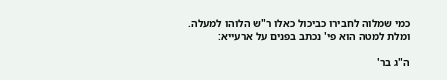כמי שמלוה לחבירו כביכול כאלו ר"ש הלוהו למעלה. ומלת למטה הוא פי' נכתב בפנים על ארעייא:

ה"ג בר'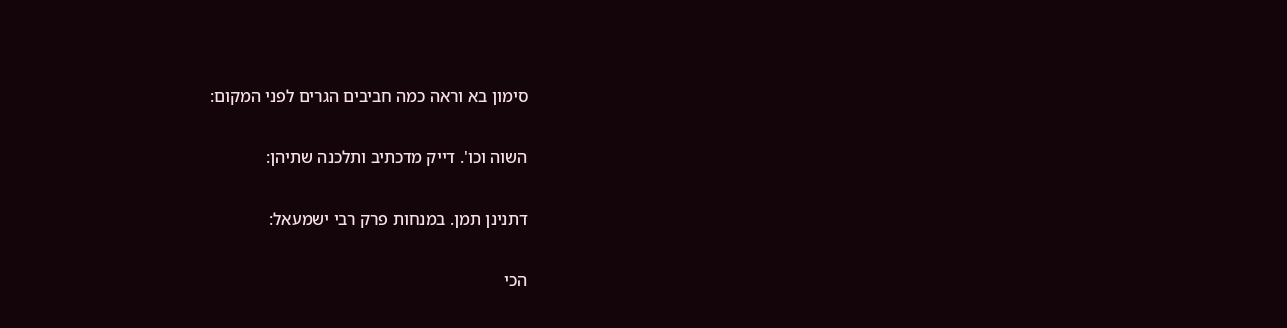סימון בא וראה כמה חביבים הגרים לפני המקום:

השוה וכו'. דייק מדכתיב ותלכנה שתיהן:

דתנינן תמן. במנחות פרק רבי ישמעאל:

הכי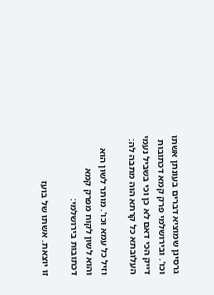גרסינן שמוציא דברים בעונתן אשתו וכו'. ובירושלמי פרק קמא דכתובות דייק הכי דאם לא כן וכי בשביל נעמי העלובתא כל קרתא הוה מתבה לה:

וזיל כל עמא וכו'. מותר לשון הוא והוא לשון לקוח מפרק קמא דכתובות בירושלמי:

זו יוצאת. אשתו של בועז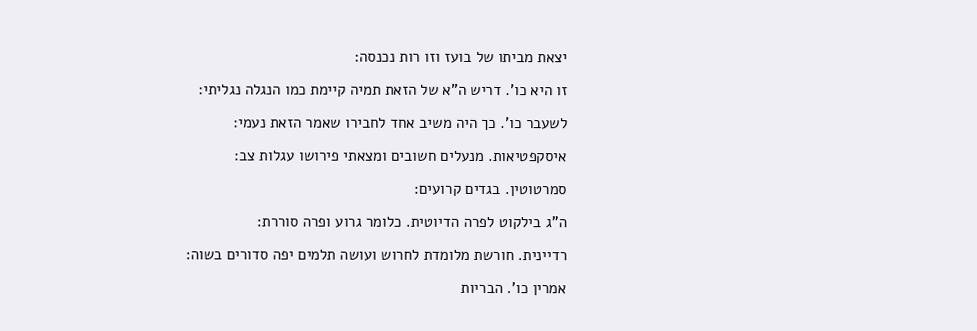יצאת מביתו של בועז וזו רות נכנסה:

זו היא כו'. דריש ה"א של הזאת תמיה קיימת כמו הנגלה נגליתי:

לשעבר כו'. כך היה משיב אחד לחבירו שאמר הזאת נעמי:

איסקפטיאות. מנעלים חשובים ומצאתי פירושו עגלות צב:

סמרטוטין. בגדים קרועים:

ה"ג בילקוט לפרה הדיוטית. כלומר גרוע ופרה סוררת:

רדיינית. חורשת מלומדת לחרוש ועושה תלמים יפה סדורים בשוה:

אמרין כו'. הבריות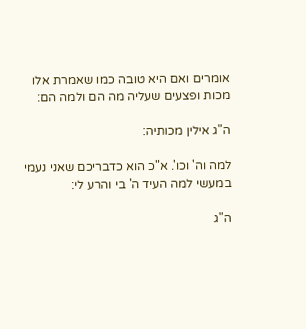אומרים ואם היא טובה כמו שאמרת אלו מכות ופצעים שעליה מה הם ולמה הם:

ה"ג אילין מכותיה:

למה וה' וכו'. א"כ הוא כדבריכם שאני נעמי במעשי למה העיד ה' בי והרע לי:

ה"ג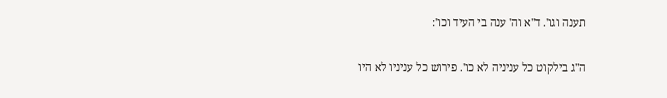תענה וגו'. ד"א וה' ענה בי העיד וכו':

ה"ג בילקוט כל עניניה לא כו'. פירוש כל עניניו לא היו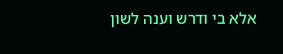אלא בי ודרש וענה לשון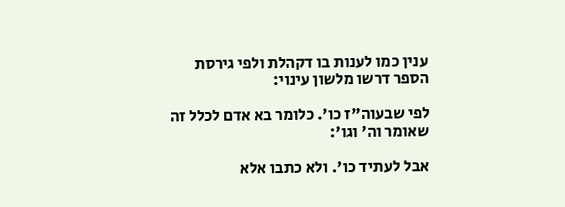ענין כמו לענות בו דקהלת ולפי גירסת הספר דרשו מלשון עינוי:

לפי שבעוה"ז כו'. כלומר בא אדם לכלל זה שאומר וה' וגו':

אבל לעתיד כו'. ולא כתבו אלא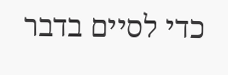כדי לסיים בדבר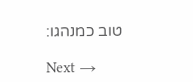טוב כמנהגו:

Next →